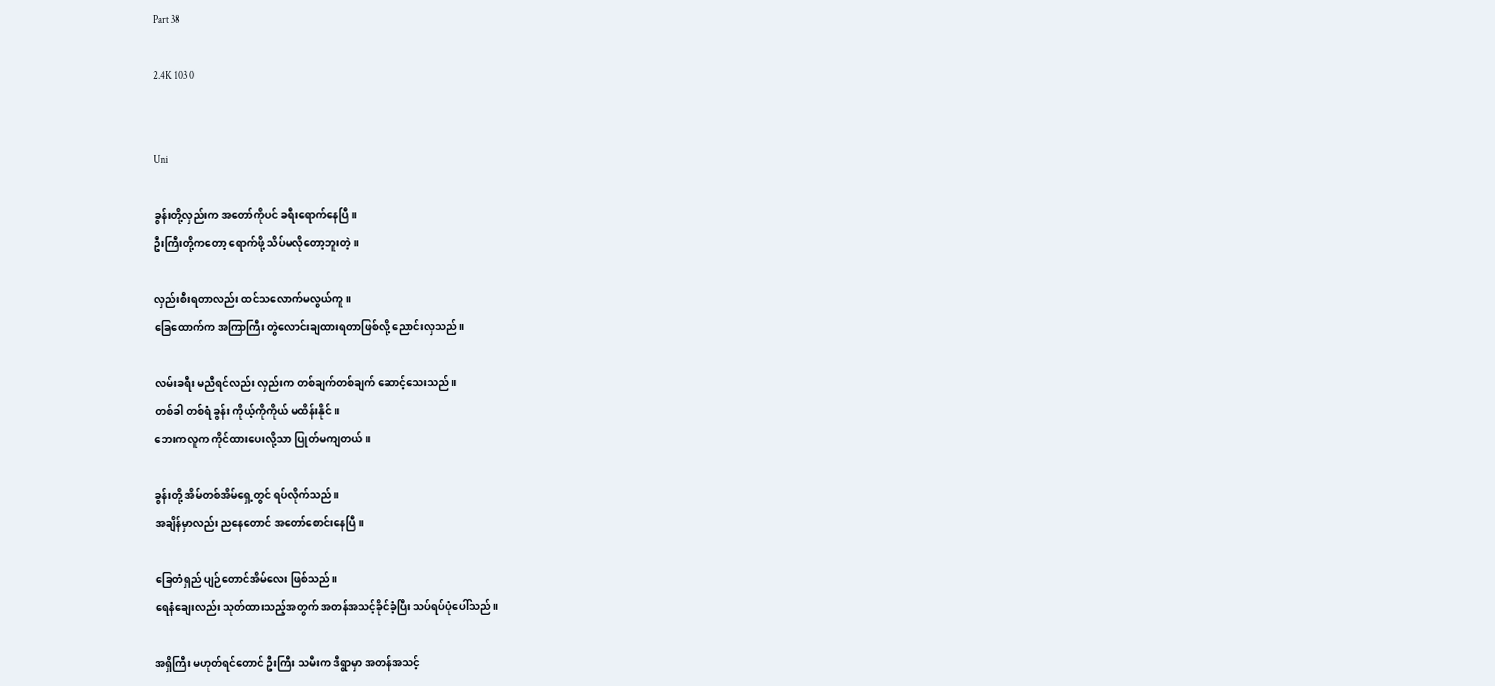Part 38

2.4K 103 0


Uni

ခွန်းတို့လှည်းက အတော်ကိုပင် ခရီးရောက်နေပြီ။
ဦးကြီးတို့ကတော့ ရောက်ဖို့ သိပ်မလိုတော့ဘူးတဲ့။

လှည်းစီးရတာလည်း ထင်သလောက်မလွယ်ကူ။
ခြေထောက်က အကြာကြီး တွဲလောင်းချထားရတာဖြစ်လို့ ညောင်းလှသည်။

လမ်းခရီး မညီရင်လည်း လှည်းက တစ်ချက်တစ်ချက် ဆောင့်သေးသည်။
တစ်ခါ တစ်ရံ ခွန်း ကိုယ့်ကိုကိုယ် မထိန်းနိုင်။
ဘေးကလူက ကိုင်ထားပေးလို့သာ ပြုတ်မကျတယ်။

ခွန်းတို့ အိမ်တစ်အိမ်ရှေ့တွင် ရပ်လိုက်သည်။
အချိန်မှာလည်း ညနေတောင် အတော်စောင်းနေပြီ။

ခြေတံရှည် ပျဉ်တောင်အိမ်လေး ဖြစ်သည်။
ရေနံချေးလည်း သုတ်ထားသည့်အတွက် အတန်အသင့်ခိုင်ခံ့ပြီး သပ်ရပ်ပုံပေါ်သည်။

အရှိကြီး မဟုတ်ရင်တောင် ဦးကြီး သမီးက ဒီရွာမှာ အတန်အသင့်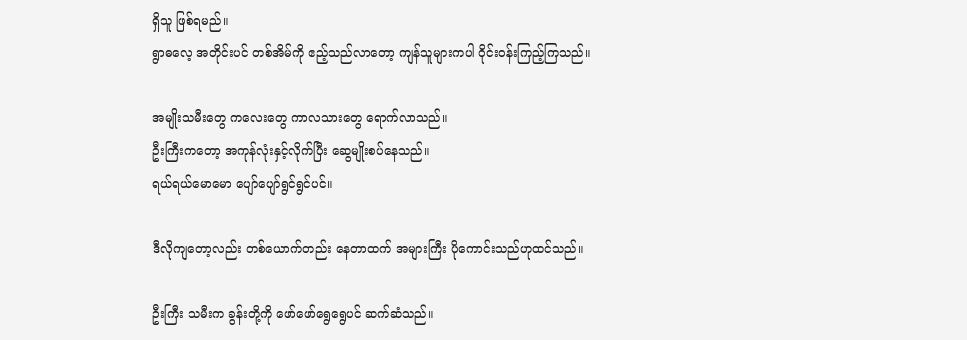ရှိသူ ဖြစ်ရမည်။
ရွာဓလေ့ အတိုင်းပင် တစ်အိမ်ကို ဧည့်သည်လာတော့ ကျန်သူများကပါ ဝိုင်းဝန်းကြည့်ကြသည်။

အမျိုးသမီးတွေ ကလေးတွေ ကာလသားတွေ ရောက်လာသည်။
ဦးကြီးကတော့ အကုန်လုံးနှင့်လိုက်ပြီး ဆွေမျိုးစပ်နေသည်။
ရယ်ရယ်မောမော ပျော်ပျော်ရွင်ရွင်ပင်။

ဒီလိုကျတော့လည်း တစ်ယောက်တည်း နေတာထက် အများကြီး ပိုကောင်းသည်ဟုထင်သည်။

ဦးကြီး သမီးက ခွန်းတို့ကို ဖော်ဖော်ရွေရွေပင် ဆက်ဆံသည်။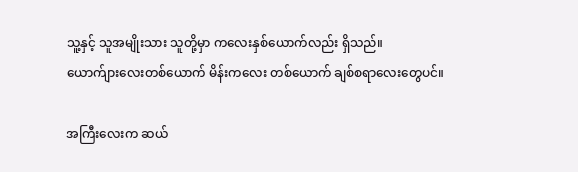သူ့နှင့် သူအမျိုးသား သူတို့မှာ ကလေးနှစ်ယောက်လည်း ရှိသည်။
ယောက်ျားလေးတစ်ယောက် မိန်းကလေး တစ်ယောက် ချစ်စရာလေးတွေပင်။

အကြီးလေးက ဆယ်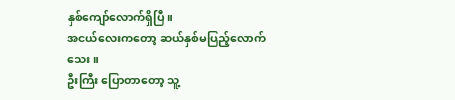နှစ်ကျော်လောက်ရှိပြီ။
အငယ်လေးကတော့ ဆယ်နှစ်မပြည့်လောက်သေး။
ဦးကြီး ပြောတာတော့ သူ့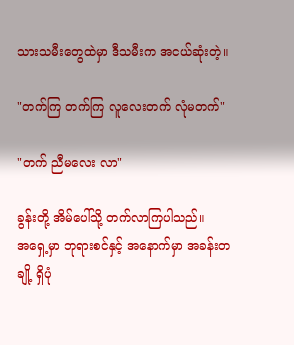သားသမီးတွေထဲမှာ ဒီသမီးက အငယ်ဆုံးတဲ့။

"တက်ကြ တက်ကြ လူလေးတက် လုံမတက်"

"တက် ညီမလေး လာ"

ခွန်းတို့ အိမ်ပေါ်သို့ တက်လာကြပါသည်။
အရှေ့မှာ ဘုရားစင်နှင့် အနောက်မှာ အခန်းတချို့ ရှိပုံ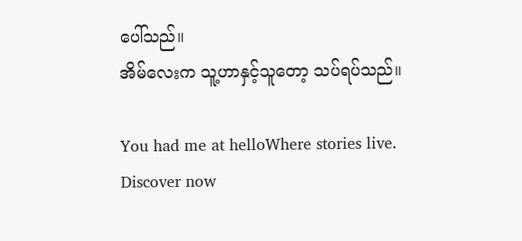ပေါ်သည်။
အိမ်လေးက သူ့ဟာနှင့်သူတော့ သပ်ရပ်သည်။

You had me at helloWhere stories live. Discover now